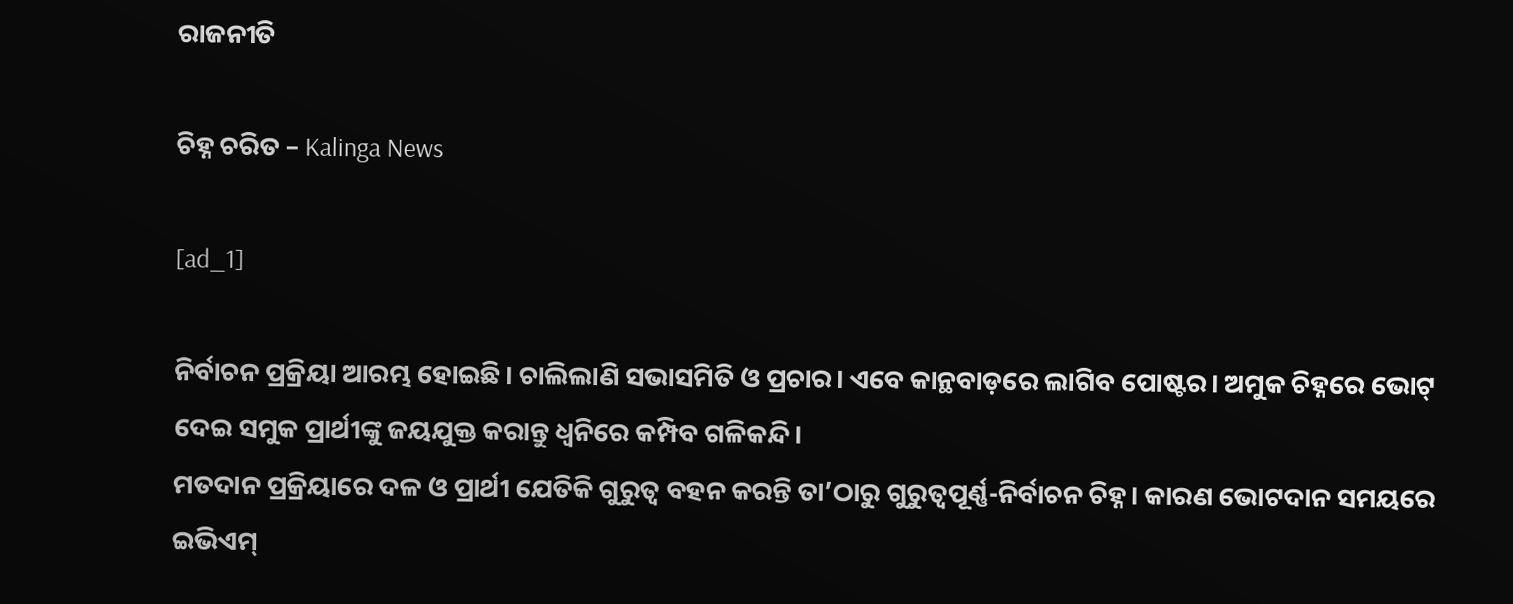ରାଜନୀତି

ଚିହ୍ନ ଚରିତ – Kalinga News

[ad_1]

ନିର୍ବାଚନ ପ୍ରକ୍ରିୟା ଆରମ୍ଭ ହୋଇଛି। ଚାଲିଲାଣି ସଭାସମିତି ଓ ପ୍ରଚାର। ଏବେ କାନ୍ଥବାଡ଼ରେ ଲାଗିବ ପୋଷ୍ଟର। ଅମୁକ ଚିହ୍ନରେ ଭୋଟ୍‌ ଦେଇ ସମୁକ ପ୍ରାର୍ଥୀଙ୍କୁ ଜୟଯୁକ୍ତ କରାନ୍ତୁ ଧ୍ବନିରେ କମ୍ପିବ ଗଳିକନ୍ଦି।
ମତଦାନ ପ୍ରକ୍ରିୟାରେ ଦଳ ଓ ପ୍ରାର୍ଥୀ ଯେତିକି ଗୁରୁତ୍ବ ବହନ କରନ୍ତି ତା’ଠାରୁ ଗୁରୁତ୍ବପୂର୍ଣ୍ଣ-ନିର୍ବାଚନ ଚିହ୍ନ। କାରଣ ଭୋଟଦାନ ସମୟରେ ଇଭିଏମ୍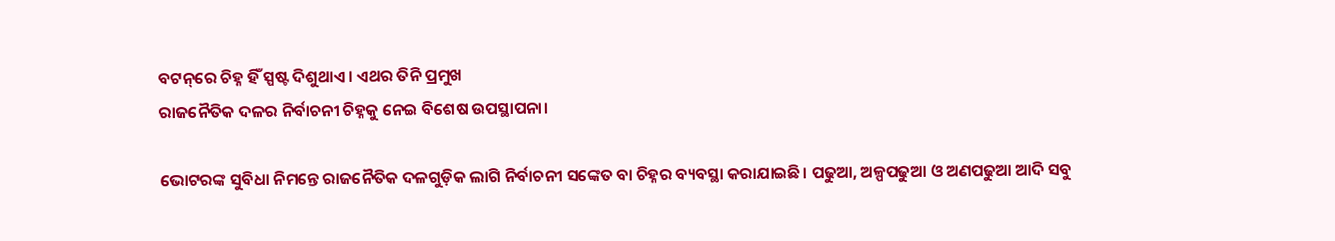ବଟନ୍‌ରେ ଚିହ୍ନ ହିଁ ସ୍ପଷ୍ଟ ଦିଶୁଥାଏ। ଏଥର ତିନି ପ୍ରମୁଖ
ରାଜନୈତିକ ଦଳର ନିର୍ବାଚନୀ ଚିହ୍ନକୁ ନେଇ ବିଶେଷ ଉପସ୍ଥାପନା।

ଭୋଟରଙ୍କ ସୁବିଧା ନିମନ୍ତେ ରାଜନୈତିକ ଦଳଗୁଡ଼ିକ ଲାଗି ନିର୍ବାଚନୀ ସଙ୍କେତ ବା ଚିହ୍ନର ବ୍ୟବସ୍ଥା କରାଯାଇଛି। ପଢୁଆ, ଅଳ୍ପପଢୁଆ ଓ ଅଣପଢୁଆ ଆଦି ସବୁ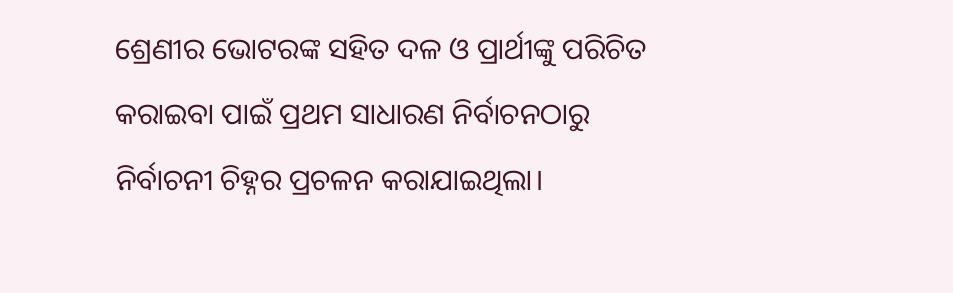ଶ୍ରେଣୀର ଭୋଟରଙ୍କ ସହିତ ଦଳ ଓ ପ୍ରାର୍ଥୀଙ୍କୁ ପରିଚିତ କରାଇବା ପାଇଁ ପ୍ରଥମ ସାଧାରଣ ନିର୍ବାଚନଠାରୁ ନିର୍ବାଚନୀ ଚିହ୍ନର ପ୍ରଚଳନ କରାଯାଇଥିଲା।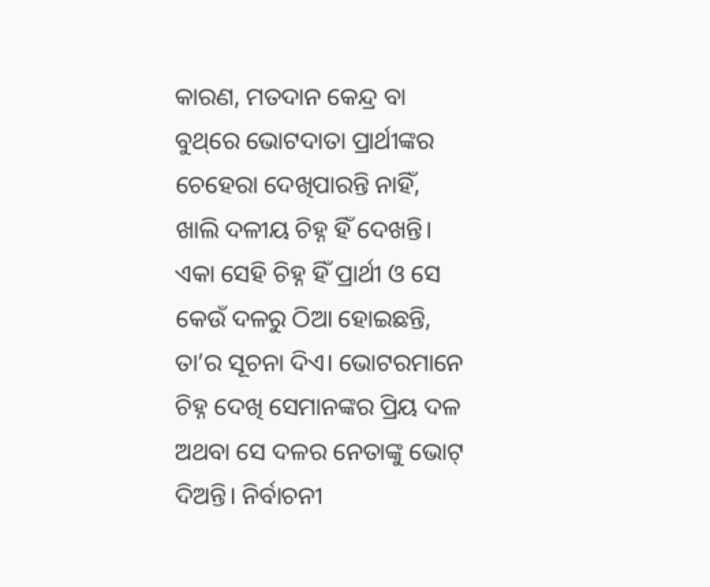କାରଣ, ମତଦାନ କେନ୍ଦ୍ର ବା ବୁଥ୍‌ରେ ଭୋଟଦାତା ପ୍ରାର୍ଥୀଙ୍କର ଚେହେରା ଦେଖିପାରନ୍ତି ନାହିଁ, ଖାଲି ଦଳୀୟ ଚିହ୍ନ ହିଁ ଦେଖନ୍ତି। ଏକା ସେହି ଚିହ୍ନ ହିଁ ପ୍ରାର୍ଥୀ ଓ ସେ କେଉଁ ଦଳରୁ ଠିଆ ହୋଇଛନ୍ତି, ତା’ର ସୂଚନା ଦିଏ। ଭୋଟରମାନେ ଚିହ୍ନ ଦେଖି ସେମାନଙ୍କର ପ୍ରିୟ ଦଳ ଅଥବା ସେ ଦଳର ନେତାଙ୍କୁ ଭୋଟ୍‌ ଦିଅନ୍ତି। ନିର୍ବାଚନୀ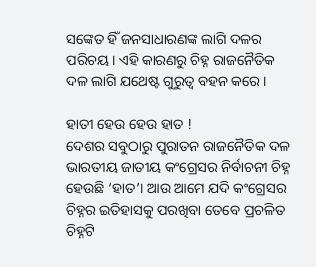ସଙ୍କେତ ହିଁ ଜନସାଧାରଣଙ୍କ ଲାଗି ଦଳର ପରିଚୟ। ଏହି କାରଣରୁ ଚିହ୍ନ ରାଜନୈତିକ ଦଳ ଲାଗି ଯଥେଷ୍ଟ ଗୁରୁତ୍ବ ବହନ କରେ।

ହାତୀ ହେଉ ହେଉ ହାତ !
ଦେଶର ସବୁଠାରୁ ପୁରାତନ ରାଜନୈତିକ ଦଳ ଭାରତୀୟ ଜାତୀୟ କଂଗ୍ରେସର ନିର୍ବାଚନୀ ଚିହ୍ନ ହେଉଛି ‘ହାତ’। ଆଉ ଆମେ ଯଦି କଂଗ୍ରେସର ଚିହ୍ନର ଇତିହାସକୁ ପରଖିବା ତେବେ ପ୍ରଚଳିତ ଚିହ୍ନଟି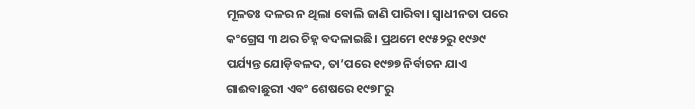ମୂଳତଃ ଦଳର ନ ଥିଲା ବୋଲି ଜାଣି ପାରିବା। ସ୍ବାଧୀନତା ପରେ କଂଗ୍ରେସ ୩ ଥର ଚିହ୍ନ ବଦଳାଇଛି। ପ୍ରଥମେ ୧୯୫୨ରୁ ୧୯୬୯ ପର୍ଯ୍ୟନ୍ତ ଯୋଡ଼ିବଳଦ, ତା’ପରେ ୧୯୭୭ ନିର୍ବାଚନ ଯାଏ ଗାଈବାଛୁରୀ ଏବଂ ଶେଷରେ ୧୯୭୮ରୁ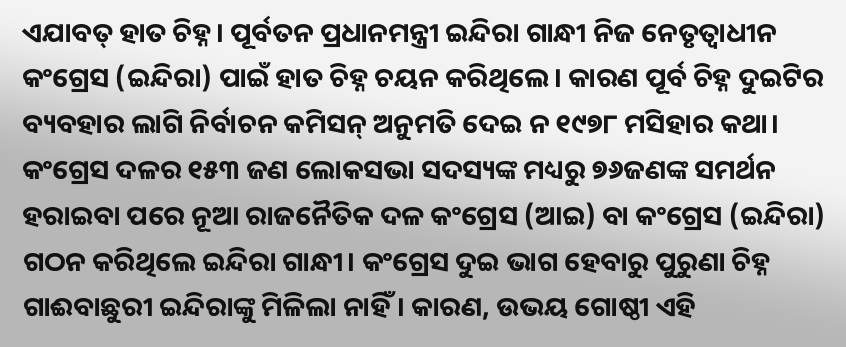ଏଯାବତ୍‌ ହାତ ଚିହ୍ନ। ପୂର୍ବତନ ପ୍ରଧାନମନ୍ତ୍ରୀ ଇନ୍ଦିରା ଗାନ୍ଧୀ ନିଜ ନେତୃତ୍ବାଧୀନ କଂଗ୍ରେସ (ଇନ୍ଦିରା) ପାଇଁ ହାତ ଚିହ୍ନ ଚୟନ କରିଥିଲେ। କାରଣ ପୂର୍ବ ଚିହ୍ନ ଦୁଇଟିର ବ୍ୟବହାର ଲାଗି ନିର୍ବାଚନ କମିସନ୍‌ ଅନୁମତି ଦେଇ ନ ୧୯୭୮ ମସିହାର କଥା। କଂଗ୍ରେସ ଦଳର ୧୫୩ ଜଣ ଲୋକସଭା ସଦସ୍ୟଙ୍କ ମଧ୍ୟରୁ ୭୬ଜଣଙ୍କ ସମର୍ଥନ ହରାଇବା ପରେ ନୂଆ ରାଜନୈତିକ ଦଳ କଂଗ୍ରେସ (ଆଇ) ବା କଂଗ୍ରେସ (ଇନ୍ଦିରା) ଗଠନ କରିଥିଲେ ଇନ୍ଦିରା ଗାନ୍ଧୀ। କଂଗ୍ରେସ ଦୁଇ ଭାଗ ହେବାରୁ ପୁରୁଣା ଚିହ୍ନ ଗାଈବାଛୁରୀ ଇନ୍ଦିରାଙ୍କୁ ମିଳିଲା ନାହିଁ। କାରଣ, ଉଭୟ ଗୋଷ୍ଠୀ ଏହି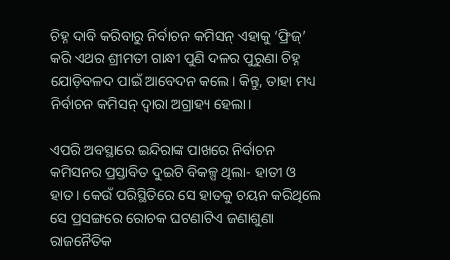ଚିହ୍ନ ଦାବି କରିବାରୁ ନିର୍ବାଚନ କମିସନ୍‌ ଏହାକୁ ‘ଫ୍ରିଜ୍‌’ କରି ଏଥର ଶ୍ରୀମତୀ ଗାନ୍ଧୀ ପୁଣି ଦଳର ପୁରୁଣା ଚିହ୍ନ ଯୋଡ଼ିବଳଦ ପାଇଁ ଆବେଦନ କଲେ। କିନ୍ତୁ, ତାହା ମଧ୍ୟ ନିର୍ବାଚନ କମିସନ୍‌ ଦ୍ବାରା ଅଗ୍ରାହ୍ୟ ହେଲା।

ଏପରି ଅବସ୍ଥାରେ ଇନ୍ଦିରାଙ୍କ ପାଖରେ ନିର୍ବାଚନ କମିସନର ପ୍ରସ୍ତାବିତ ଦୁଇଟି ବିକଳ୍ପ ଥିଲା- ହାତୀ ଓ ହାତ। କେଉଁ ପରିସ୍ଥିତିରେ ସେ ହାତକୁ ଚୟନ କରିଥିଲେ ସେ ପ୍ରସଙ୍ଗରେ ରୋଚକ ଘଟଣାଟିଏ ଜଣାଶୁଣା ରାଜନୈତିକ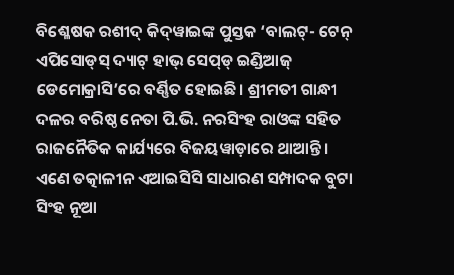ବି‌ଶ୍ଳେଷକ ରଶୀଦ୍‌ କିଦ୍‌ୱାଇଙ୍କ ପୁସ୍ତକ ‘ବାଲଟ୍‌- ଟେନ୍‌ ଏପିସୋଡ୍‌ସ୍‌ ଦ୍ୟାଟ୍‌ ହାଭ୍‌ ସେପ୍‌ଡ୍‌ ଇଣ୍ଡିଆଜ୍ ଡେମୋକ୍ରାସି’ରେ ବର୍ଣ୍ଣିତ ହୋଇଛି। ଶ୍ରୀମତୀ ଗାନ୍ଧୀ ଦଳର ବରିଷ୍ଠ ନେତା ପି.ଭି. ନରସିଂହ ରାଓଙ୍କ ସହିତ ରାଜନୈତିକ କାର୍ଯ୍ୟରେ ବିଜୟୱାଡ଼ାରେ ଥାଆନ୍ତି। ଏଣେ ତତ୍କାଳୀନ ଏଆଇସିସି ସାଧାରଣ ସମ୍ପାଦକ ବୁଟା ସିଂହ ନୂଆ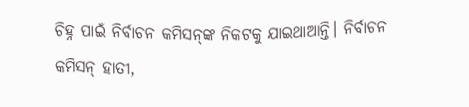ଚିହ୍ନ ପାଇଁ ନିର୍ବାଚନ କମିସନ୍‌ଙ୍କ ନିକଟକୁ ଯାଇଥାଆନ୍ତି। ନିର୍ବାଚନ କମିସନ୍‌ ହାତୀ,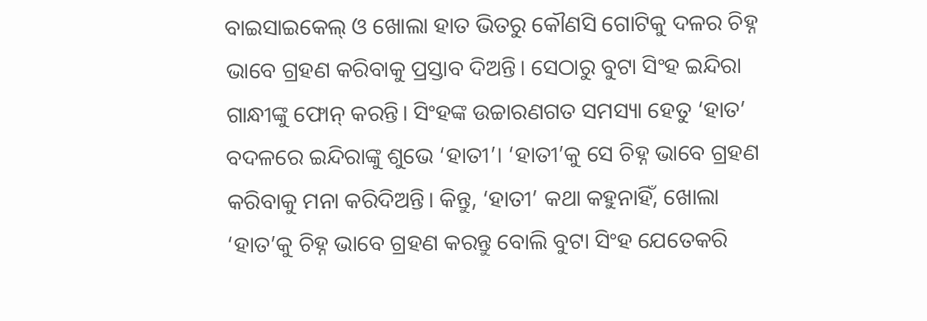ବାଇସାଇକେଲ୍‌ ଓ ଖୋଲା ହାତ ଭିତରୁ କୌଣସି ଗୋଟିକୁ ଦଳର ଚିହ୍ନ ଭାବେ ଗ୍ରହଣ କରିବାକୁ ପ୍ରସ୍ତାବ ଦିଅନ୍ତି। ସେଠାରୁ ବୁଟା ସିଂହ ଇନ୍ଦିରା ଗାନ୍ଧୀଙ୍କୁ ଫୋନ୍‌ କରନ୍ତି। ସିଂହଙ୍କ ଉଚ୍ଚାରଣଗତ ସମସ୍ୟା ହେତୁ ‘ହାତ’ ବଦଳରେ ଇନ୍ଦିରାଙ୍କୁ ଶୁଭେ ‘ହାତୀ’। ‘ହାତୀ’କୁ ସେ ଚିହ୍ନ ଭାବେ ଗ୍ରହଣ କରିବାକୁ ମନା କରିଦିଅନ୍ତି। କିନ୍ତୁ, ‘ହାତୀ’ କଥା କହୁନାହିଁ, ଖୋଲା ‘ହାତ’କୁ ଚିହ୍ନ ଭାବେ ଗ୍ରହଣ କରନ୍ତୁ ବୋଲି ବୁଟା ସିଂହ ଯେତେକରି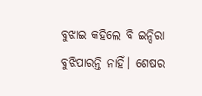ବୁଝାଇ କହିଲେ ବି ଇନ୍ଦିରା ବୁଝିପାରନ୍ତି ନାହିଁ। ଶେଷର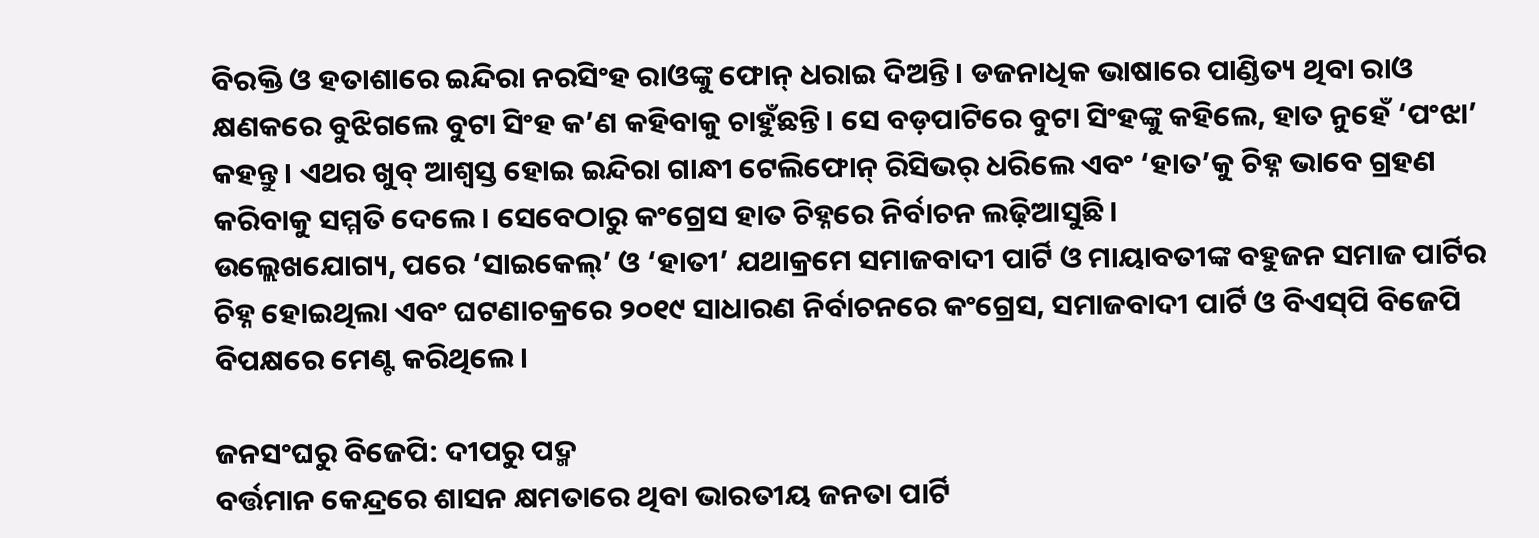ବିରକ୍ତି ଓ ହତାଶାରେ ଇନ୍ଦିରା ନରସିଂହ ରାଓଙ୍କୁ ଫୋନ୍‌ ଧରାଇ ଦିଅନ୍ତି। ଡଜନାଧିକ ଭାଷାରେ ପାଣ୍ଡିତ୍ୟ ଥିବା ରାଓ କ୍ଷଣକରେ ବୁଝିଗଲେ ବୁଟା ସିଂହ କ’ଣ କହିବାକୁ ଚାହୁଁଛନ୍ତି। ‌‌ସେ ବଡ଼ପାଟିରେ ବୁଟା ସିଂହଙ୍କୁ କହିଲେ, ହାତ ନୁହେଁ ‘ପଂଝା’ କହନ୍ତୁ। ଏଥର ଖୁବ୍‌ ଆଶ୍ବସ୍ତ ହୋଇ ଇନ୍ଦିରା ଗାନ୍ଧୀ ଟେଲିଫୋନ୍‌ ରିସିଭର୍‌ ଧରିଲେ ଏବଂ ‘ହାତ’କୁ ଚିହ୍ନ ଭାବେ ଗ୍ରହଣ କରିବାକୁ ସମ୍ମତି ଦେଲେ। ସେବେଠାରୁ କଂଗ୍ରେସ ହାତ ଚିହ୍ନରେ ନିର୍ବାଚନ ଲଢ଼ିଆସୁଛି।
ଉଲ୍ଲେଖଯୋଗ୍ୟ, ପରେ ‘ସାଇକେଲ୍‌’ ଓ ‘ହାତୀ’ ଯଥାକ୍ରମେ ସମାଜବାଦୀ ପାର୍ଟି ଓ ମାୟାବତୀଙ୍କ ବହୁଜନ ସମାଜ ପାର୍ଟିର ଚିହ୍ନ ହୋଇଥିଲା ଏବଂ ଘଟଣାଚକ୍ରରେ ୨୦୧୯ ସାଧାରଣ ନିର୍ବାଚନରେ କଂଗ୍ରେସ, ସମାଜବାଦୀ ପାର୍ଟି ଓ ବିଏସ୍‌ପି ବିଜେପି ବିପକ୍ଷରେ ମେଣ୍ଟ କରିଥିଲେ।

ଜନସଂଘରୁ ବିଜେପି: ଦୀପରୁ ପଦ୍ମ
ବର୍ତ୍ତମାନ କେନ୍ଦ୍ରରେ ଶାସନ କ୍ଷମତାରେ ଥିବା ଭାରତୀୟ ଜନତା ପାର୍ଟି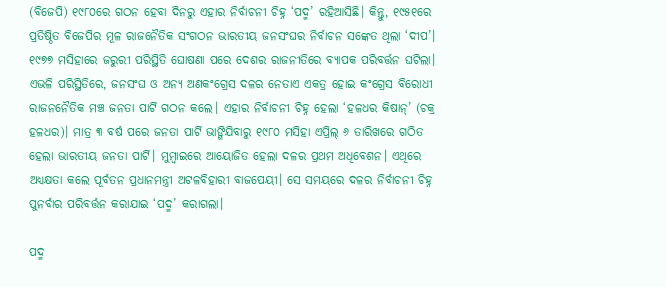(ବିଜେପି) ୧୯୮୦ରେ ଗଠନ ହେବା ଦିନରୁ ଏହାର ନିର୍ବାଚନୀ ଚିହ୍ନ ‘ପଦ୍ମ’ ରହିଆସିଛି। କିନ୍ତୁ, ୧୯୫୧ରେ ପ୍ରତିଷ୍ଠିତ ବିଜେପିର ମୂଳ ରାଜନୈତିକ ସଂଗଠନ ଭାରତୀୟ ଜନସଂଘର ନିର୍ବାଚନ ସଙ୍କେତ ଥିଲା ‘ଦୀପ’। ୧୯୭୭ ମସିହାରେ ଜରୁରୀ ପରିସ୍ଥିତି ଘୋଷଣା ପରେ ଦେଶର ରାଜନୀତିରେ ବ୍ୟାପକ ପରିବର୍ତ୍ତନ ଘଟିଲା। ଏଭଳି ପରିସ୍ଥିତିରେ, ଜନସଂଘ ଓ ଅନ୍ୟ ଅଣକଂଗ୍ରେସ ଦଳର ନେତାଏ ଏକତ୍ର ହୋଇ କଂଗ୍ରେସ ବିରୋଧୀ ରାଜନନୈତିକ ମଞ୍ଚ ଜନତା ପାର୍ଟି ଗଠନ କଲେ। ଏହାର ନିର୍ବାଚନୀ ଚିହ୍ନ ହେଲା ‘ହଳଧର କିଷାନ୍‌’ (ଚକ୍ର ହଳଧର)। ମାତ୍ର ୩ ବର୍ଷ ପରେ ଜନତା ପାର୍ଟି ଭାଙ୍ଗିଯିବାରୁ ୧୯୮୦ ମସିହା ଏପ୍ରିଲ୍‌ ୬ ତାରିଖରେ ଗଠିତ ହେଲା ଭାରତୀୟ ଜନତା ପାର୍ଟି। ମୁମ୍ବାଇରେ ଆୟୋଜିତ ହେଲା ଦଳର ପ୍ରଥମ ଅଧିବେଶନ। ଏଥିରେ ଅଧ୍ୟକ୍ଷତା କଲେ ପୂର୍ବତନ ପ୍ରଧାନମନ୍ତ୍ରୀ ଅଟଳବିହାରୀ ବାଜପେୟୀ। ସେ ସମୟରେ ଦଳର ନିର୍ବାଚନୀ ଚିହ୍ନ ପୁନର୍ବାର ପରିବର୍ତ୍ତନ କରାଯାଇ ‘ପଦ୍ମ’ କରାଗଲା।

ପଦ୍ମ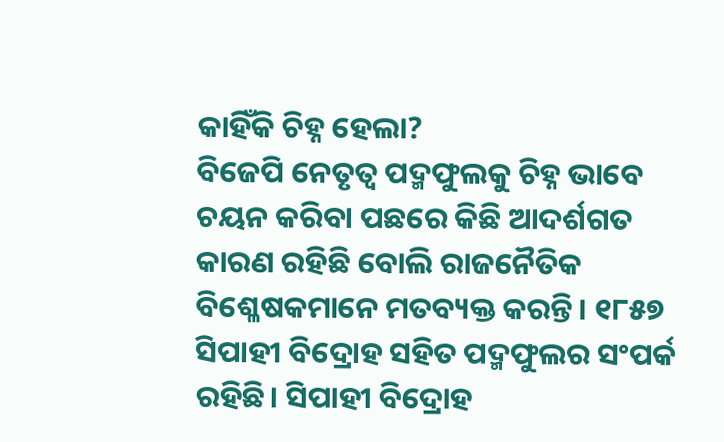କାହିଁକି ଚିହ୍ନ ହେଲା?
ବିଜେପି ନେତୃତ୍ବ ପଦ୍ମଫୁଲକୁ ଚିହ୍ନ ଭାବେ ଚୟନ କରିବା ପଛରେ କିଛି ଆଦର୍ଶଗତ କାରଣ ରହିଛି ବୋଲି ରାଜନୈତିକ ବିଶ୍ଳେଷକମାନେ ମତବ୍ୟକ୍ତ କରନ୍ତି। ୧୮୫୭ ସିପାହୀ ବିଦ୍ରୋହ ସହିତ ପଦ୍ମଫୁଲର ସଂପର୍କ ରହିଛି। ସିପାହୀ ବିଦ୍ରୋହ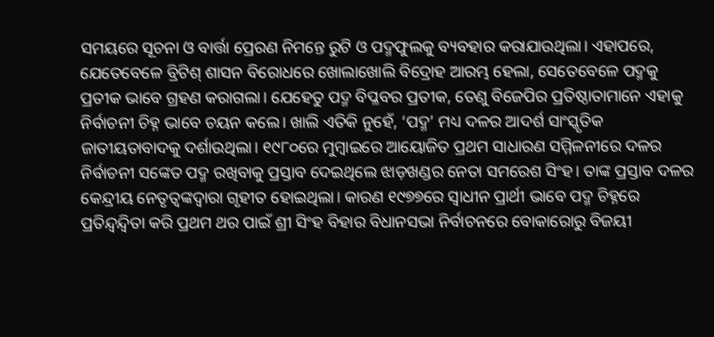ସମୟରେ ସୂଚନା ଓ ବାର୍ତ୍ତା ପ୍ରେରଣ ନିମନ୍ତେ ରୁଟି ଓ ପଦ୍ମଫୁଲକୁ ବ୍ୟବହାର କରାଯାଉଥିଲା। ଏହାପରେ, ଯେତେବେଳେ ବ୍ରିଟିଶ୍‌ ଶାସନ ବିରୋଧରେ ଖୋଲାଖୋଲି ବିଦ୍ରୋହ ଆରମ୍ଭ ହେଲା, ସେତେବେଳେ ପଦ୍ମକୁ ପ୍ରତୀକ ଭାବେ ଗ୍ରହଣ କରାଗଲା। ଯେହେତୁ ପଦ୍ମ ବିପ୍ଳବର ପ୍ରତୀକ, ତେଣୁ ବିଜେପିର ପ୍ରତିଷ୍ଠାତାମାନେ ଏହାକୁ ନିର୍ବାଚନୀ ଚିହ୍ନ ଭାବେ ଚୟନ କଲେ। ଖାଲି ଏତିକି ନୁହେଁ, ‘ପଦ୍ମ’ ମଧ୍ୟ ଦଳର ଆଦର୍ଶ ସାଂସ୍କୃତିକ ଜାତୀୟତାବାଦକୁ ଦର୍ଶାଉଥିଲା। ୧୯୮୦ରେ ମୁମ୍ବାଇରେ ଆୟୋଜିତ ପ୍ରଥମ ସାଧାରଣ ସମ୍ମିଳନୀରେ ଦଳର ନିର୍ବାଚନୀ ସଙ୍କେତ ପଦ୍ମ ରଖିବାକୁ ପ୍ରସ୍ତାବ ଦେଇଥିଲେ ଝାଡ଼ଖଣ୍ଡର ନେତା ସମରେଶ ସିଂହ। ତାଙ୍କ ପ୍ରସ୍ତାବ ଦଳର କେନ୍ଦ୍ରୀୟ ନେତୃତ୍ବଙ୍କଦ୍ବାରା ଗୃହୀତ ହୋଇଥିଲା। କାରଣ ୧୯୭୭ରେ ସ୍ବାଧୀନ ପ୍ରାର୍ଥୀ ଭାବେ ପଦ୍ମ ଚିହ୍ନରେ ପ୍ରତିନ୍ଦ୍ବନ୍ଦ୍ବିତା କରି ପ୍ରଥମ ଥର ପାଇଁ ଶ୍ରୀ ସିଂହ ବିହାର ବିଧାନସଭା ନିର୍ବାଚନରେ ବୋକାରୋରୁ ବିଜୟୀ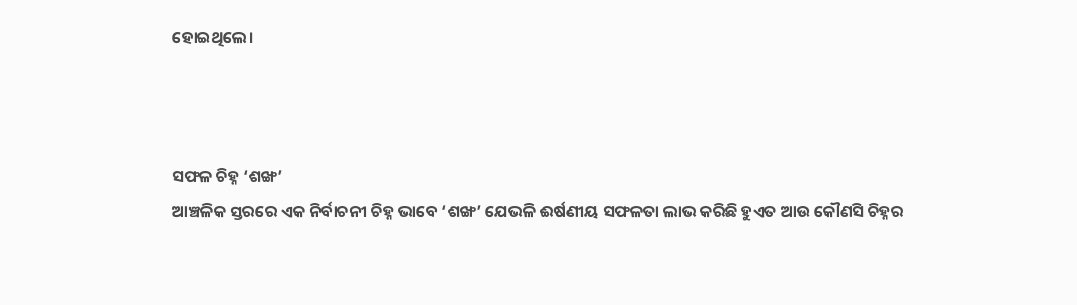ହୋଇଥିଲେ।



ସଫଳ ଚିହ୍ନ ‘ଶଙ୍ଖ’
ଆଞ୍ଚଳିକ ସ୍ତରରେ ଏକ ନିର୍ବାଚନୀ ଚିହ୍ନ ଭାବେ ‘ଶଙ୍ଖ’ ଯେଭଳି ଈର୍ଷଣୀୟ ସଫଳତା ଲାଭ କରିଛି ହୁଏତ ଆଉ କୌଣସି ଚିହ୍ନର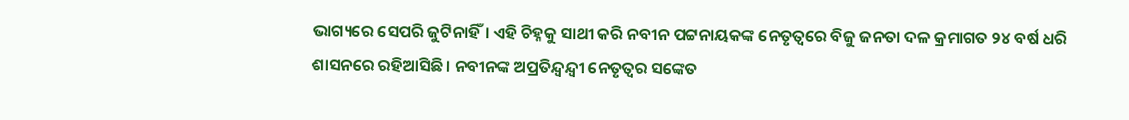ଭାଗ୍ୟରେ ସେପରି ଜୁଟିନାହିଁ। ଏହି ଚିହ୍ନକୁ ସାଥୀ କରି ନବୀନ ପଟ୍ଟନାୟକଙ୍କ ନେତୃତ୍ବରେ ବିଜୁ ଜନତା ଦଳ କ୍ରମାଗତ ୨୪ ବର୍ଷ ଧରି ଶାସନରେ ରହିଆସିଛି। ନବୀନଙ୍କ ଅପ୍ରତିନ୍ଦ୍ବନ୍ଦ୍ବୀ ନେତୃତ୍ବର ସଙ୍କେତ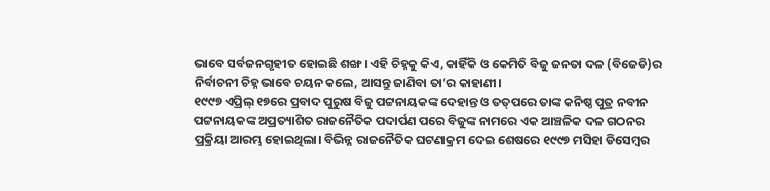ଭାବେ ସର୍ବଜନଗୃହୀତ ହୋଇଛି ଶଙ୍ଖ। ଏହି ଚିହ୍ନକୁ କିଏ, କାହିଁକି ଓ କେମିତି ବିଜୁ ଜନତା ଦଳ (ବିଜେଡି)ର ନିର୍ବାଚନୀ ଚିହ୍ନ ଭାବେ ଚୟନ କଲେ, ଆସନ୍ତୁ ଜାଣିବା ତା’ର କାହାଣୀ।
୧୯୯୭ ଏପ୍ରିଲ୍‌ ୧୭ରେ ପ୍ରବାଦ ପୁରୁଷ ବିଜୁ ପଟ୍ଟନାୟକଙ୍କ ଦେହାନ୍ତ ଓ ତତ୍‌ପରେ ତାଙ୍କ କନିଷ୍ଠ ପୁତ୍ର ନବୀନ ପଟ୍ଟନାୟକଙ୍କ ଅପ୍ରତ୍ୟାଶିତ ରାଜନୈତିକ ପଦାର୍ପଣ ପରେ ବିଜୁଙ୍କ ନାମରେ ଏକ ଆଞ୍ଚଳିକ ଦଳ ଗଠନର ପ୍ରକ୍ରିୟା ଆରମ୍ଭ ହୋଇଥିଲା। ବିଭିନ୍ନ ରାଜନୈତିକ ଘଟଣାକ୍ରମ ଦେଇ ଶେଷରେ ୧୯୯୭ ମସିହା ଡିସେମ୍ବର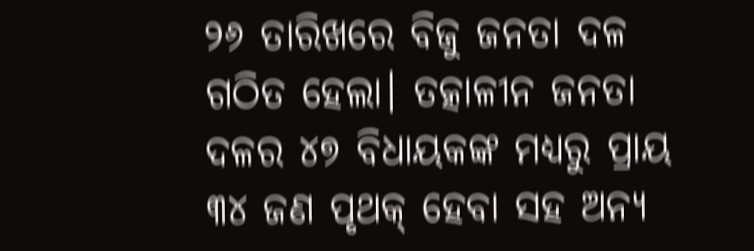୨୬ ତାରିଖରେ ବିଜୁ ଜନତା ଦଳ ଗଠିତ ହେଲା। ତତ୍କାଳୀନ ଜନତା ଦଳର ୪୭ ବିଧାୟକଙ୍କ ମଧ୍ୟରୁ ପ୍ରାୟ ୩୪ ଜଣ ପୃଥକ୍‌ ହେବା ସହ ଅନ୍ୟ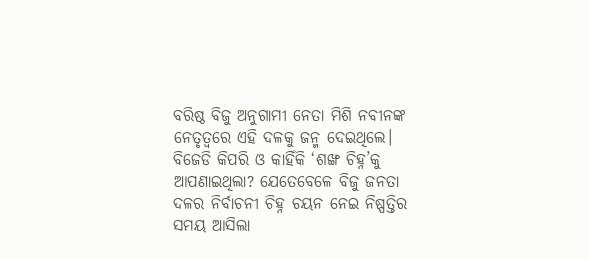ବରିଷ୍ଠ ବିଜୁ ଅନୁଗାମୀ ନେତା ମିଶି ନବୀନଙ୍କ ନେତୃତ୍ବରେ ଏହି ଦଳକୁ ଜନ୍ମ ଦେଇଥିଲେ। ବିଜେଡି କିପରି ଓ କାହିଁକି ‘ଶଙ୍ଖ ଚିହ୍ନ’କୁ ଆପଣାଇଥିଲା? ଯେତେବେଳେ ବିଜୁ ଜନତା ଦଳର ନିର୍ବାଚନୀ ଚିହ୍ନ ଚୟନ ନେଇ ନିଷ୍ପତ୍ତିର ସମୟ ଆସିଲା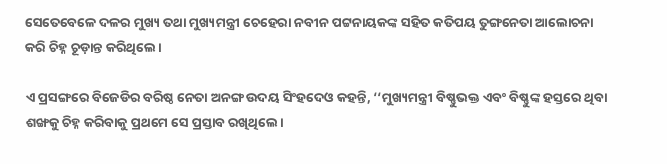ସେତେବେଳେ ଦଳର ମୁଖ୍ୟ ତଥା ମୁଖ୍ୟମନ୍ତ୍ରୀ ଚେହେରା ନବୀନ ପଟ୍ଟନାୟକଙ୍କ ସହିତ କତିପୟ ତୁଙ୍ଗନେତା ଆଲୋଚନା କରି ଚିହ୍ନ ଚୂଡ଼ାନ୍ତ କରିଥିଲେ।

ଏ ପ୍ରସଙ୍ଗରେ ବିଜେଡିର ବରିଷ୍ଠ ନେତା ଅନଙ୍ଗ ଉଦୟ ସିଂହଦେଓ କହନ୍ତି, ‘‘ମୁଖ୍ୟମନ୍ତ୍ରୀ ବିଷ୍ଣୁଭକ୍ତ ଏବଂ ବିଷ୍ଣୁଙ୍କ ହସ୍ତରେ ଥିବା ଶଙ୍ଖକୁ ଚିହ୍ନ କରିବାକୁ ପ୍ରଥମେ ସେ ପ୍ରସ୍ତାବ ରଖିଥିଲେ।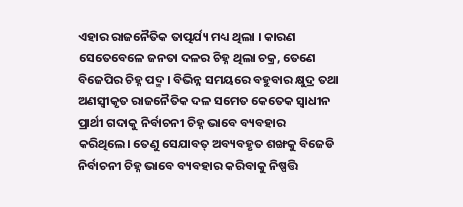ଏହାର ରାଜନୈତିକ ତାତ୍ପର୍ଯ୍ୟ ମଧ୍ୟ ଥିଲା । କାରଣ ସେତେବେଳେ ଜନତା ଦଳର ଚିହ୍ନ ଥିଲା ଚକ୍ର, ତେଣେ ବିଜେପିର ଚିହ୍ନ ପଦ୍ମ । ବିଭିନ୍ନ ସମୟରେ ବହୁବାର କ୍ଷୁଦ୍ର ତଥା ଅଣସ୍ବୀକୃତ ରାଜନୈତିକ ଦଳ ସମେତ କେତେକ ସ୍ୱାଧୀନ ପ୍ରାର୍ଥୀ ଗଦାକୁ ନିର୍ବାଚନୀ ଚିହ୍ନ ଭାବେ ବ୍ୟବହାର କରିଥିଲେ। ତେଣୁ ସେଯାବତ୍ ଅବ୍ୟବହୃତ ଶଙ୍ଖକୁ ବିଜେଡି ନିର୍ବାଚନୀ ଚିହ୍ନ ଭାବେ ବ୍ୟବହାର କରିବାକୁ ନିଷ୍ପତ୍ତି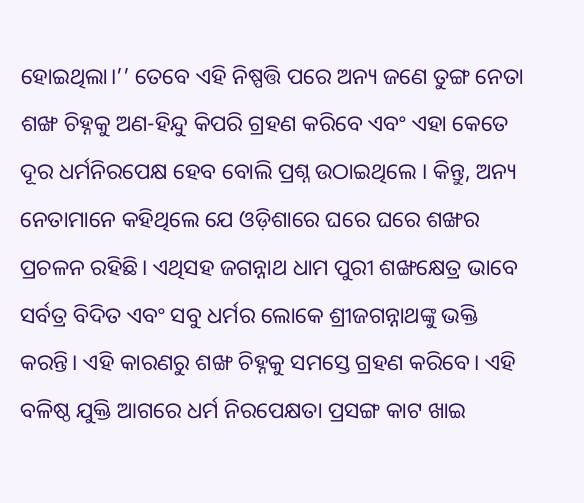ହୋଇଥିଲା।’’ ତେବେ ଏହି ନିଷ୍ପତ୍ତି ପରେ ଅନ୍ୟ ଜଣେ ତୁଙ୍ଗ ନେତା ଶଙ୍ଖ ଚିହ୍ନକୁ ଅଣ-ହିନ୍ଦୁ କିପରି ଗ୍ରହଣ କରିବେ ଏବଂ ଏହା କେତେ ଦୂର ଧର୍ମନିରପେକ୍ଷ ହେବ ବୋଲି ପ୍ରଶ୍ନ ଉଠାଇଥିଲେ । କିନ୍ତୁ, ଅନ୍ୟ ନେତାମାନେ କହିଥିଲେ ଯେ ଓଡ଼ିଶାରେ ଘରେ ଘରେ ଶଙ୍ଖର ପ୍ରଚଳନ ରହିଛି। ଏଥିସହ ଜଗନ୍ନାଥ ଧାମ ପୁରୀ ଶଙ୍ଖକ୍ଷେତ୍ର ଭାବେ ସର୍ବତ୍ର ବିଦିତ ଏବଂ ସବୁ ଧର୍ମର ଲୋକେ ଶ୍ରୀଜଗନ୍ନାଥଙ୍କୁ ଭକ୍ତି କରନ୍ତି। ଏହି କାରଣରୁ ଶଙ୍ଖ ଚିହ୍ନକୁ ସମସ୍ତେ ଗ୍ରହଣ କରିବେ। ଏହି ବଳିଷ୍ଠ ଯୁକ୍ତି ଆଗରେ ଧର୍ମ ନିରପେକ୍ଷତା ପ୍ରସଙ୍ଗ କାଟ ଖାଇ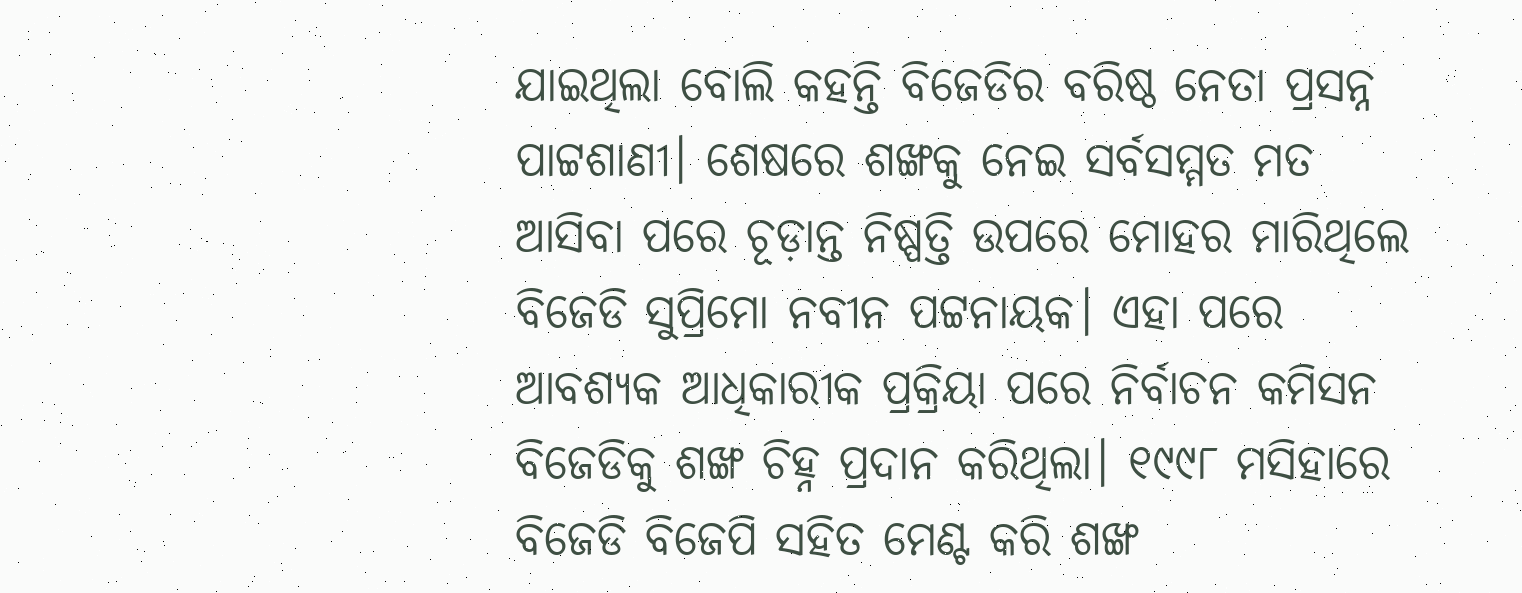ଯାଇଥିଲା ବୋଲି କହନ୍ତି ବିଜେଡିର ବରିଷ୍ଠ ନେତା ପ୍ରସନ୍ନ ପାଟ୍ଟଶାଣୀ। ଶେଷରେ ଶଙ୍ଖକୁ ନେଇ ସର୍ବସମ୍ମତ ମତ ଆସିବା ପରେ ଚୂଡ଼ାନ୍ତ ନିଷ୍ପତ୍ତି ଉପରେ ମୋହର ମାରିଥିଲେ ବିଜେଡି ସୁପ୍ରିମୋ ନବୀନ ପଟ୍ଟନାୟକ। ଏହା ପରେ ଆବଶ୍ୟକ ଆଧିକାରୀକ ପ୍ରକ୍ରିୟା ପରେ ନିର୍ବାଚନ କମିସନ ବିଜେଡିକୁ ଶଙ୍ଖ ଚିହ୍ନ ପ୍ରଦାନ କରିଥିଲ‌ା। ୧୯୯୮ ମସିହାରେ ବିଜେଡି ବିଜେପି ସହିତ ମେଣ୍ଟ କରି ଶଙ୍ଖ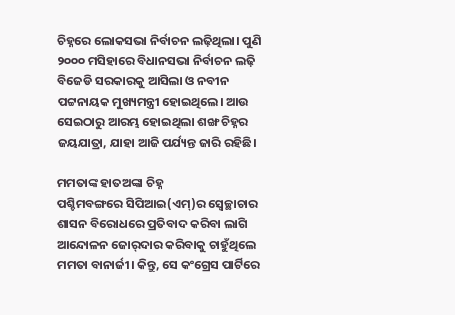ଚିହ୍ନରେ ଲୋକସଭା ନିର୍ବାଚନ ଲଢ଼ିଥିଲା। ପୁଣି ୨୦୦୦ ମସିହାରେ ବିଧାନସଭା ନିର୍ବାଚନ ଲଢ଼ି ବିଜେଡି ସରକାରକୁ ଆସିଲା ଓ ନବୀନ ପଟ୍ଟନାୟକ ମୁଖ୍ୟମନ୍ତ୍ରୀ ହୋଇଥିଲେ। ଆଉ ସେଇଠାରୁ ଆରମ୍ଭ ହୋଇଥିଲା ଶଙ୍ଖ ଚିହ୍ନର ଜୟଯାତ୍ରା, ଯାହା ଆଜି ପର୍ଯ୍ୟନ୍ତ ଜାରି ରହିଛି।

ମମତାଙ୍କ ହାତଅଙ୍କା ଚିହ୍ନ
ପଶ୍ଚିମବଙ୍ଗରେ ସିପିଆଇ(ଏମ୍‌)ର ସ୍ବେଚ୍ଛାଚାର ଶାସନ ବିରୋଧରେ ପ୍ରତିବାଦ କରିବା ଲାଗି ଆନ୍ଦୋଳନ ଜୋର୍‌ଦାର କରିବାକୁ ଚାହୁଁଥିଲେ ମମତା ବାନାର୍ଜୀ। କିନ୍ତୁ, ସେ କଂଗ୍ରେସ ପାର୍ଟିରେ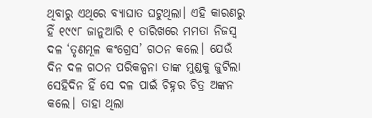ଥିବାରୁ ଏଥିରେ ବ୍ୟାଘାତ ଘଟୁଥିଲା। ଏହି କାରଣରୁ ହିଁ ୧୯୯୮ ଜାନୁଆରି ୧ ତାରିଖରେ ମମତା ନିଜସ୍ବ ଦଳ ‘ତୃଣମୂଳ କଂଗ୍ରେସ’ ଗଠନ କଲେ। ଯେଉଁ ଦିନ ଦଳ ଗଠନ ପରିକଳ୍ପନା ତାଙ୍କ ମୁଣ୍ଡକୁ ଜୁଟିଲା ସେହିଦିନ ହିଁ ସେ ଦଳ ପାଇଁ ‌ଚିହ୍ନର ଚିତ୍ର ଅଙ୍କନ କଲେ। ତାହା ଥିଲା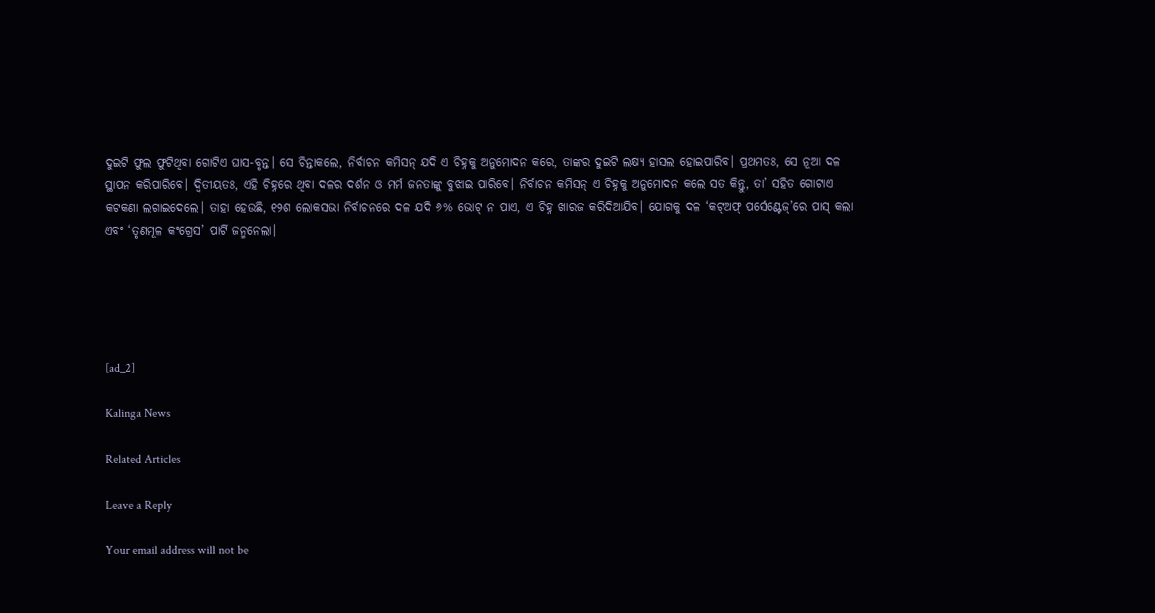ଦୁଇଟି ଫୁଲ ଫୁଟିଥିବା ଗୋଟିଏ ଘାସ-ବୃନ୍ତ। ସେ ଚିନ୍ତାକଲେ, ନିର୍ବାଚନ କମିସନ୍‌ ଯଦି ଏ ଚିହ୍ନକୁ ଅନୁମୋଦନ କରେ, ତାଙ୍କର ଦୁଇଟି ଲକ୍ଷ୍ୟ ହାସଲ ହୋଇପାରିବ। ପ୍ରଥମତଃ, ସେ ନୂଆ ଦଳ ସ୍ଥାପନ କରିପାରିବେ। ଦ୍ବିତୀୟତଃ, ଏହି ଚିହ୍ନରେ ଥିବା ଦଳର ଦର୍ଶନ ଓ ମର୍ମ ଜନତାଙ୍କୁ ବୁଝାଇ ପାରିବେ। ନିର୍ବାଚନ କମିସନ୍‌ ଏ ଚିହ୍ନକୁ ଅନୁମୋଦନ କଲେ ସତ କିନ୍ତୁ, ତା’ ସହିତ ଗୋଟାଏ କଟକଣା ଲଗାଇଦେଲେ। ତାହା ହେଉଛି, ୧୨ଶ ଲୋକସଭା ନିର୍ବାଚନରେ ଦଳ ଯଦି ୬% ଭୋଟ୍‌ ନ ପାଏ, ଏ ଚିହ୍ନ ଖାରଜ କରିଦିଆଯିବ। ଯୋଗକୁ ଦଳ ‘କଟ୍‌ଅଫ୍‌ ପର୍ସେଣ୍ଟେଜ୍‌’ରେ ପାସ୍‌ କଲା ଏବଂ ‘ତୃଣମୂଳ କଂଗ୍ରେସ’ ପାର୍ଟି ଜନ୍ମନେଲା।





[ad_2]

Kalinga News

Related Articles

Leave a Reply

Your email address will not be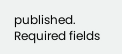published. Required fields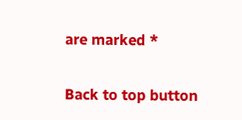are marked *

Back to top button